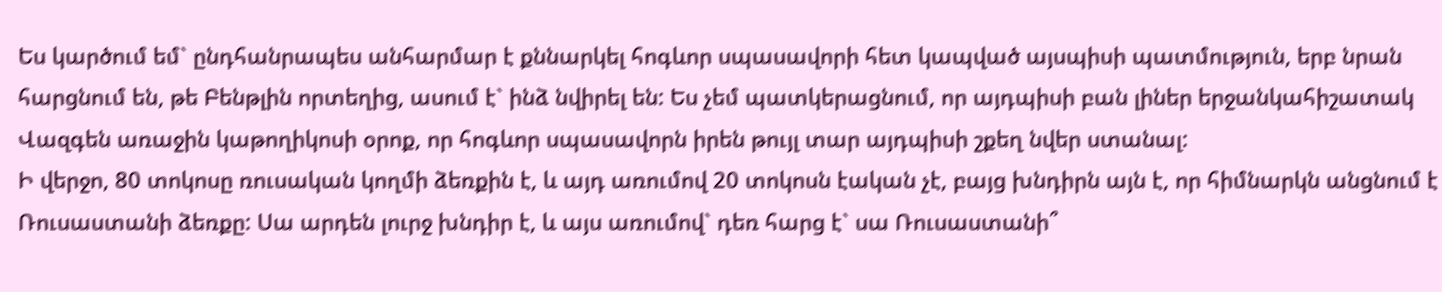Ես կարծում եմ` ընդհանրապես անհարմար է քննարկել հոգևոր սպասավորի հետ կապված այսպիսի պատմություն, երբ նրան հարցնում են, թե Բենթլին որտեղից, ասում է` ինձ նվիրել են: Ես չեմ պատկերացնում, որ այդպիսի բան լիներ երջանկահիշատակ Վազգեն առաջին կաթողիկոսի օրոք, որ հոգևոր սպասավորն իրեն թույլ տար այդպիսի շքեղ նվեր ստանալ:
Ի վերջո, 80 տոկոսը ռուսական կողմի ձեռքին է, և այդ առումով 20 տոկոսն էական չէ, բայց խնդիրն այն է, որ հիմնարկն անցնում է Ռուսաստանի ձեռքը: Սա արդեն լուրջ խնդիր է, և այս առումով` դեռ հարց է` սա Ռուսաստանի՞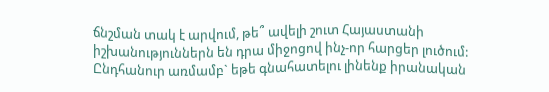ճնշման տակ է արվում, թե՞ ավելի շուտ Հայաստանի իշխանություններն են դրա միջոցով ինչ-որ հարցեր լուծում:
Ընդհանուր առմամբ` եթե գնահատելու լինենք իրանական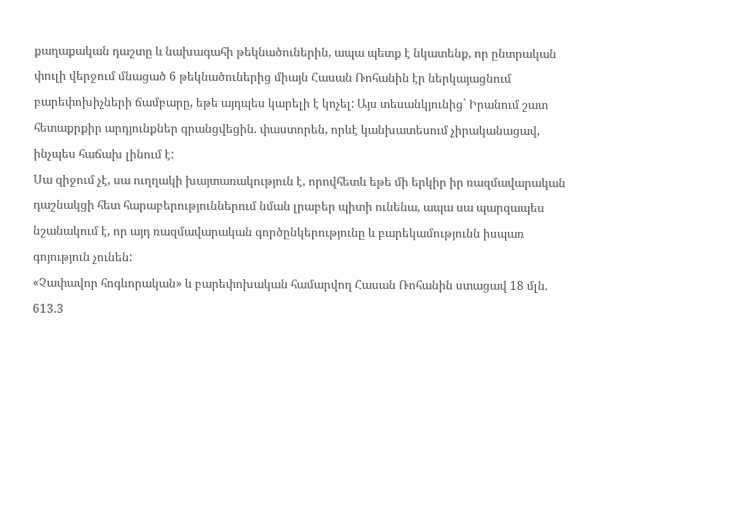քաղաքական դաշտը և նախագահի թեկնածուներին, ապա պետք է նկատենք, որ ընտրական փուլի վերջում մնացած 6 թեկնածուներից միայն Հասան Ռոհանին էր ներկայացնում բարեփոխիչների ճամբարը, եթե այդպես կարելի է կոչել: Այս տեսանկյունից` Իրանում շատ հետաքրքիր արդյունքներ գրանցվեցին. փաստորեն, որևէ կանխատեսում չիրականացավ, ինչպես հաճախ լինում է:
Սա զիջում չէ, սա ուղղակի խայտառակություն է, որովհետև եթե մի երկիր իր ռազմավարական դաշնակցի հետ հարաբերություններում նման լրաբեր պիտի ունենա, ապա սա պարզապես նշանակում է, որ այդ ռազմավարական գործընկերությունը և բարեկամությունն իսպառ գոյություն չունեն:
«Չափավոր հոգևորական» և բարեփոխական համարվող Հասան Ռոհանին ստացավ 18 մլն. 613.3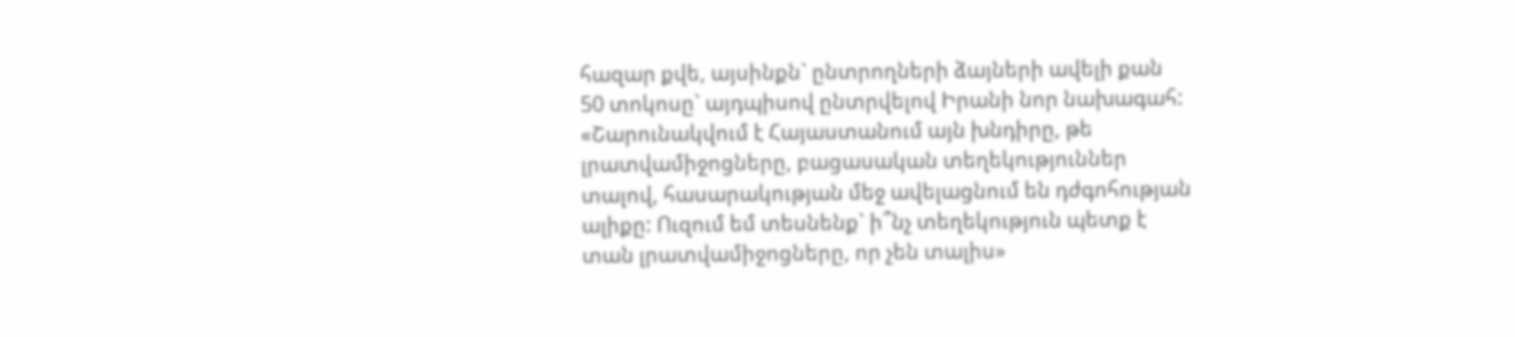հազար քվե, այսինքն` ընտրողների ձայների ավելի քան 50 տոկոսը` այդպիսով ընտրվելով Իրանի նոր նախագահ:
«Շարունակվում է Հայաստանում այն խնդիրը, թե լրատվամիջոցները, բացասական տեղեկություններ տալով, հասարակության մեջ ավելացնում են դժգոհության ալիքը: Ուզում եմ տեսնենք` ի՞նչ տեղեկություն պետք է տան լրատվամիջոցները, որ չեն տալիս»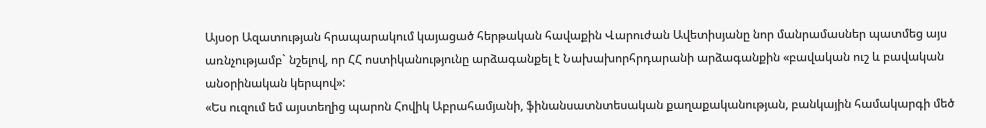Այսօր Ազատության հրապարակում կայացած հերթական հավաքին Վարուժան Ավետիսյանը նոր մանրամասներ պատմեց այս առնչությամբ` նշելով, որ ՀՀ ոստիկանությունը արձագանքել է Նախախորհրդարանի արձագանքին «բավական ուշ և բավական անօրինական կերպով»:
«Ես ուզում եմ այստեղից պարոն Հովիկ Աբրահամյանի, ֆինանսատնտեսական քաղաքականության, բանկային համակարգի մեծ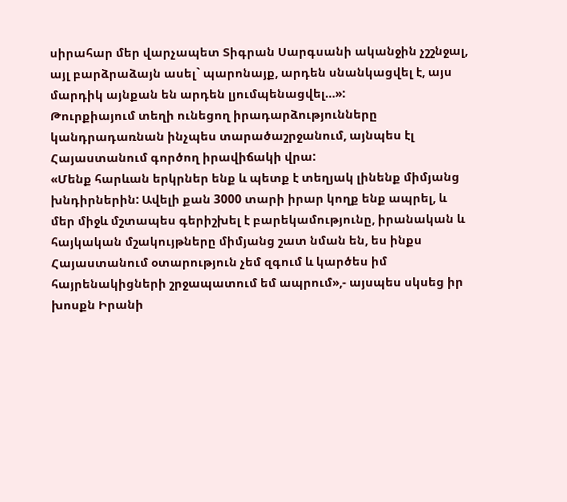սիրահար մեր վարչապետ Տիգրան Սարգսանի ականջին չշշնջալ, այլ բարձրաձայն ասել` պարոնայք, արդեն սնանկացվել է, այս մարդիկ այնքան են արդեն լյումպենացվել…»:
Թուրքիայում տեղի ունեցող իրադարձությունները կանդրադառնան ինչպես տարածաշրջանում, այնպես էլ Հայաստանում գործող իրավիճակի վրա:
«Մենք հարևան երկրներ ենք և պետք է տեղյակ լինենք միմյանց խնդիրներին: Ավելի քան 3000 տարի իրար կողք ենք ապրել, և մեր միջև մշտապես գերիշխել է բարեկամությունը, իրանական և հայկական մշակույթները միմյանց շատ նման են, ես ինքս Հայաստանում օտարություն չեմ զգում և կարծես իմ հայրենակիցների շրջապատում եմ ապրում»,- այսպես սկսեց իր խոսքն Իրանի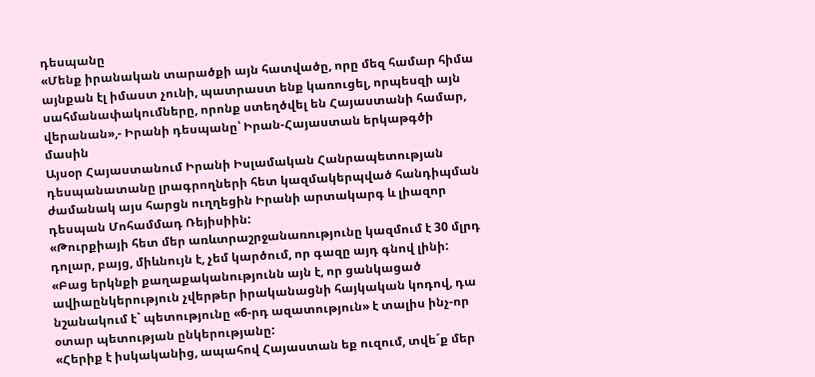դեսպանը
«Մենք իրանական տարածքի այն հատվածը, որը մեզ համար հիմա այնքան էլ իմաստ չունի, պատրաստ ենք կառուցել, որպեսզի այն սահմանափակումները, որոնք ստեղծվել են Հայաստանի համար, վերանան»,- Իրանի դեսպանը՝ Իրան-Հայաստան երկաթգծի մասին
Այսօր Հայաստանում Իրանի Իսլամական Հանրապետության դեսպանատանը լրագրողների հետ կազմակերպված հանդիպման ժամանակ այս հարցն ուղղեցին Իրանի արտակարգ և լիազոր դեսպան Մոհամմադ Ռեյիսիին:
«Թուրքիայի հետ մեր առևտրաշրջանառությունը կազմում է 30 մլրդ դոլար, բայց, միևնույն է, չեմ կարծում, որ գազը այդ գնով լինի:
«Բաց երկնքի քաղաքականությունն այն է, որ ցանկացած ավիաընկերություն չվերթեր իրականացնի հայկական կոդով, դա նշանակում է` պետությունը «6-րդ ազատություն» է տալիս ինչ-որ օտար պետության ընկերությանը:
«Հերիք է իսկականից, ապահով Հայաստան եք ուզում, տվե´ք մեր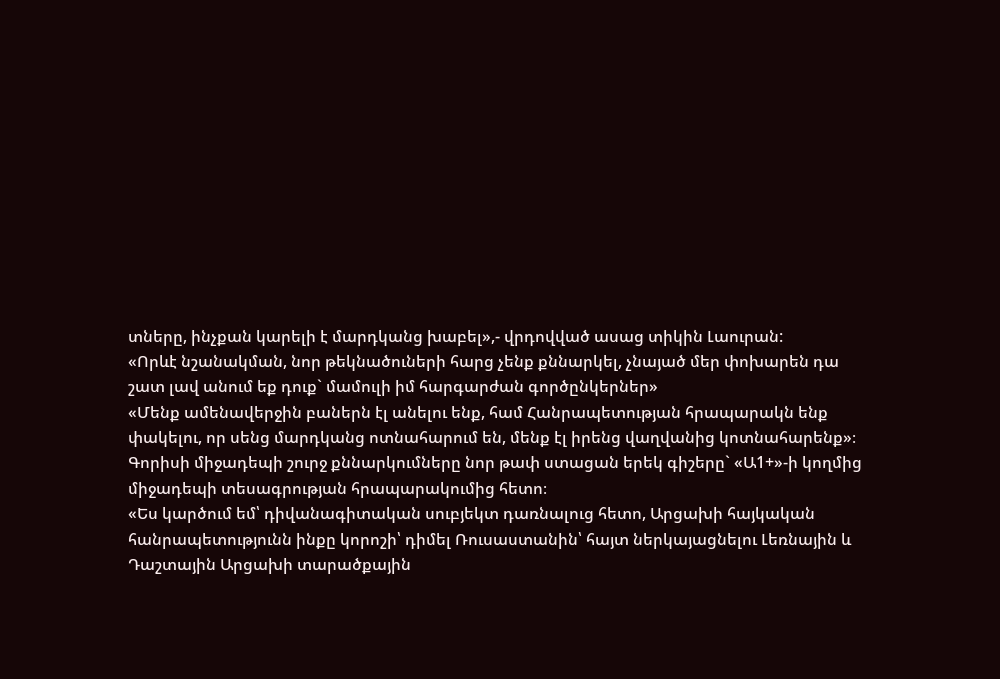տները, ինչքան կարելի է մարդկանց խաբել»,- վրդովված ասաց տիկին Լաուրան:
«Որևէ նշանակման, նոր թեկնածուների հարց չենք քննարկել, չնայած մեր փոխարեն դա շատ լավ անում եք դուք` մամուլի իմ հարգարժան գործընկերներ»
«Մենք ամենավերջին բաներն էլ անելու ենք, համ Հանրապետության հրապարակն ենք փակելու, որ սենց մարդկանց ոտնահարում են, մենք էլ իրենց վաղվանից կոտնահարենք»։
Գորիսի միջադեպի շուրջ քննարկումները նոր թափ ստացան երեկ գիշերը` «Ա1+»-ի կողմից միջադեպի տեսագրության հրապարակումից հետո։
«Ես կարծում եմ՝ դիվանագիտական սուբյեկտ դառնալուց հետո, Արցախի հայկական հանրապետությունն ինքը կորոշի՝ դիմել Ռուսաստանին՝ հայտ ներկայացնելու Լեռնային և Դաշտային Արցախի տարածքային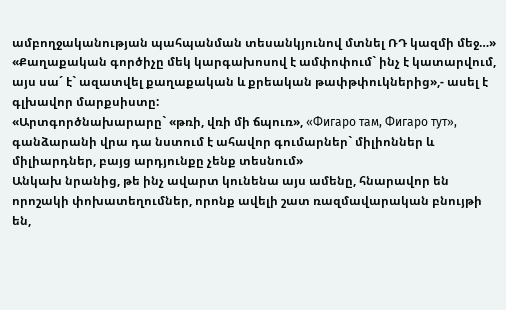ամբողջականության պահպանման տեսանկյունով մտնել ՌԴ կազմի մեջ…»
«Քաղաքական գործիչը մեկ կարգախոսով է ամփոփում` ինչ է կատարվում, այս սա´ է` ազատվել քաղաքական և քրեական թափթփուկներից»,- ասել է գլխավոր մարքսիստը:
«Արտգործնախարարը` «թռի, վռի մի ճպուռ», «Фигаро там, Фигаро тут», գանձարանի վրա դա նստում է ահավոր գումարներ` միլիոններ և միլիարդներ, բայց արդյունքը չենք տեսնում»
Անկախ նրանից, թե ինչ ավարտ կունենա այս ամենը, հնարավոր են որոշակի փոխատեղումներ, որոնք ավելի շատ ռազմավարական բնույթի են,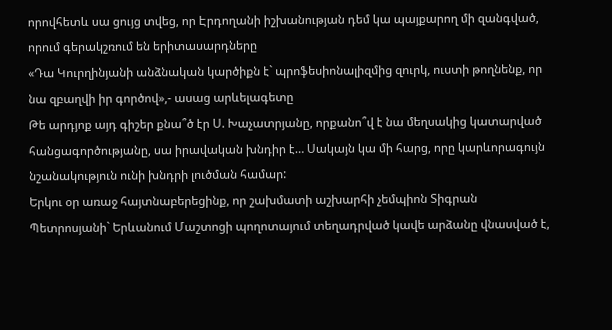որովհետև սա ցույց տվեց, որ Էրդողանի իշխանության դեմ կա պայքարող մի զանգված, որում գերակշռում են երիտասարդները
«Դա Կուրղինյանի անձնական կարծիքն է` պրոֆեսիոնալիզմից զուրկ, ուստի թողնենք, որ նա զբաղվի իր գործով»,- ասաց արևելագետը
Թե արդյոք այդ գիշեր քնա՞ծ էր Ս. Խաչատրյանը, որքանո՞վ է նա մեղսակից կատարված հանցագործությանը, սա իրավական խնդիր է… Սակայն կա մի հարց, որը կարևորագույն նշանակություն ունի խնդրի լուծման համար:
Երկու օր առաջ հայտնաբերեցինք, որ շախմատի աշխարհի չեմպիոն Տիգրան Պետրոսյանի` Երևանում Մաշտոցի պողոտայում տեղադրված կավե արձանը վնասված է,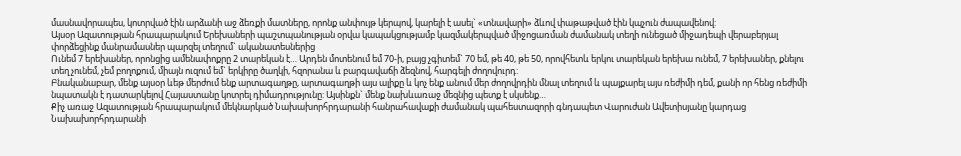մասնավորապես, կոտրված էին արձանի աջ ձեռքի մատները, որոնք անփույթ կերպով, կարելի է ասել` «տնավարի» ձևով փաթաթված էին կպչուն ժապավենով:
Այսօր Ազատության հրապարակում Երեխաների պաշտպանության օրվա կապակցությամբ կազմակերպված միջոցառման ժամանակ տեղի ունեցած միջադեպի վերաբերյալ փորձեցինք մանրամասներ պարզել տեղում` ականատեսներից
Ունեմ 7 երեխաներ, որոնցից ամենափոքրը 2 տարեկան է… Արդեն մոտենում եմ 70-ի, բայց չգիտեմ` 70 եմ, թե 40, թե 50, որովհետև երկու տարեկան երեխա ունեմ, 7 երեխաներ, քնելու տեղ չունեմ, չեմ բողոքում, միայն ուզում եմ` երկիրը ծաղկի, հզորանա և բարգավաճի ձեզնով, հարգելի ժողովուրդ:
Բնականաբար, մենք այսօր ևեթ մերժում ենք արտագաղթը, արտագաղթի այս ալիքը և կոչ ենք անում մեր ժողովրդին մնալ տեղում և պայքարել այս ռեժիմի դեմ, քանի որ հենց ռեժիմի նպատակն է դատարկելով Հայաստանը կոտրել դիմադրությունը: Այսինքն` մենք նախևառաջ մեզնից պետք է սկսենք…
Քիչ առաջ Ազատության հրապարակում մեկնարկած Նախախորհրդարանի հանրահավաքի ժամանակ պահեստազորի գնդապետ Վարուժան Ավետիսյանը կարդաց Նախախորհրդարանի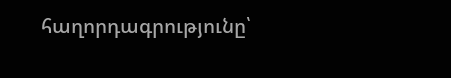հաղորդագրությունը՝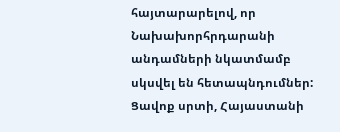հայտարարելով, որ Նախախորհրդարանի անդամների նկատմամբ սկսվել են հետապնդումներ:
Ցավոք սրտի, Հայաստանի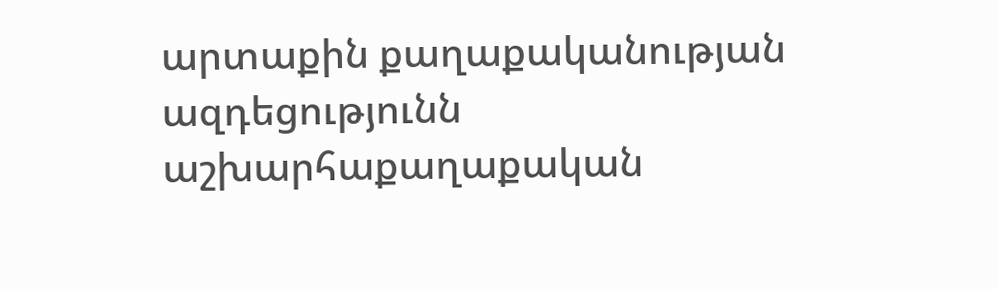արտաքին քաղաքականության ազդեցությունն աշխարհաքաղաքական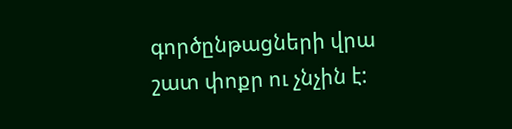գործընթացների վրա շատ փոքր ու չնչին է: